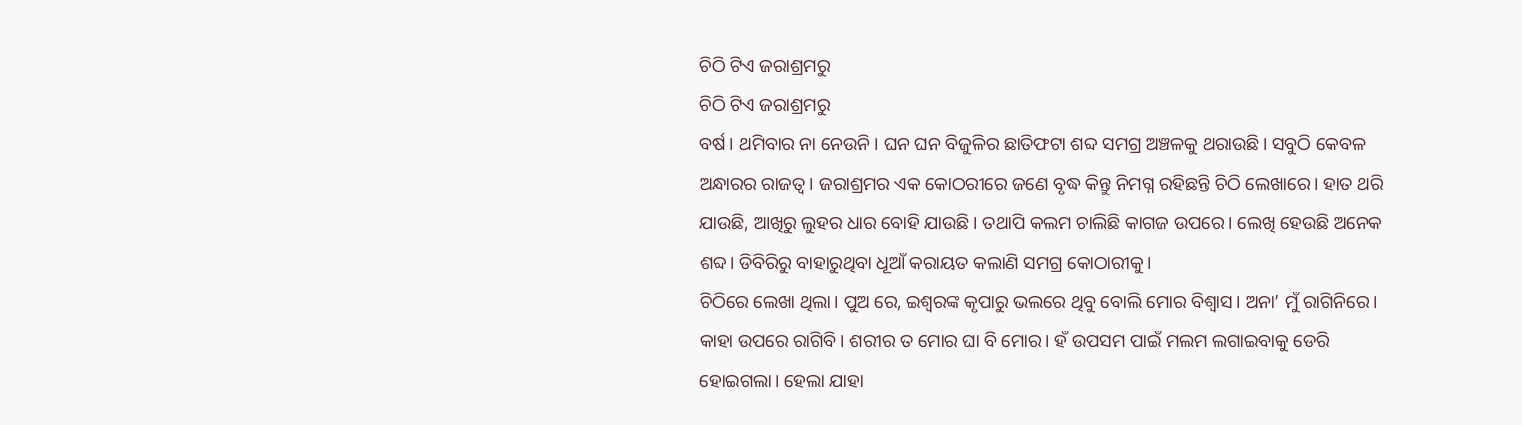ଚିଠି ଟିଏ ଜରାଶ୍ରମରୁ
ଚିଠି ଟିଏ ଜରାଶ୍ରମରୁ
ବର୍ଷ। ଥମିବାର ନା ନେଉନି। ଘନ ଘନ ବିଜୁଳିର ଛାତିଫଟା ଶବ୍ଦ ସମଗ୍ର ଅଞ୍ଚଳକୁ ଥରାଉଛି। ସବୁଠି କେବଳ ଅନ୍ଧାରର ରାଜତ୍ବ। ଜରାଶ୍ରମର ଏକ କୋଠରୀରେ ଜଣେ ବୃଦ୍ଧ କିନ୍ତୁ ନିମଗ୍ନ ରହିଛନ୍ତି ଚିଠି ଲେଖାରେ। ହାତ ଥରି ଯାଉଛି, ଆଖିରୁ ଲୁହର ଧାର ବୋହି ଯାଉଛି। ତଥାପି କଲମ ଚାଲିଛି କାଗଜ ଉପରେ। ଲେଖି ହେଉଛି ଅନେକ ଶବ୍ଦ। ଡିବିରିରୁ ବାହାରୁଥିବା ଧୂଆଁ କରାୟତ କଲାଣି ସମଗ୍ର କୋଠାରୀକୁ।
ଚିଠିରେ ଲେଖା ଥିଲା। ପୁଅ ରେ, ଇଶ୍ବରଙ୍କ କୃପାରୁ ଭଲରେ ଥିବୁ ବୋଲି ମୋର ବିଶ୍ବାସ। ଅନା’ ମୁଁ ରାଗିନିରେ। କାହା ଉପରେ ରାଗିବି। ଶରୀର ତ ମୋର ଘା ବି ମୋର। ହଁ ଉପସମ ପାଇଁ ମଲମ ଲଗାଇବାକୁ ଡେରି ହୋଇଗଲା। ହେଲା ଯାହା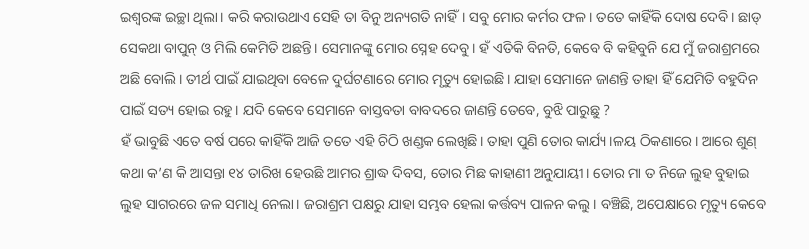ଇଶ୍ବରଙ୍କ ଇଚ୍ଛା ଥିଲା। କରି କରାଉଥାଏ ସେହି ତା ବିନୁ ଅନ୍ୟଗତି ନାହିଁ। ସବୁ ମୋର କର୍ମର ଫଳ। ତତେ କାହିଁକି ଦୋଷ ଦେବି। ଛାଡ୍ ସେକଥା ବାପୁନ୍ ଓ ମିଲି କେମିତି ଅଛନ୍ତି। ସେମାନଙ୍କୁ ମୋର ସ୍ନେହ ଦେବୁ। ହଁ ଏତିକି ବିନତି, କେବେ ବି କହିବୁନି ଯେ ମୁଁ ଜରାଶ୍ରମରେ ଅଛି ବୋଲି। ତୀର୍ଥ ପାଇଁ ଯାଇଥିବା ବେଳେ ଦୁର୍ଘଟଣାରେ ମୋର ମୃତ୍ୟୁ ହୋଇଛି। ଯାହା ସେମାନେ ଜାଣନ୍ତି ତାହା ହିଁ ଯେମିତି ବହୁଦିନ ପାଇଁ ସତ୍ୟ ହୋଇ ରହୁ। ଯଦି କେବେ ସେମାନେ ବାସ୍ତବତା ବାବଦରେ ଜାଣନ୍ତି ତେବେ, ବୁଝି ପାରୁଛୁ ?
ହଁ ଭାବୁଛି ଏତେ ବର୍ଷ ପରେ କାହିଁକି ଆଜି ତତେ ଏହି ଚିଠି ଖଣ୍ଡକ ଲେଖିଛି। ତାହା ପୁଣି ତୋର କାର୍ଯ୍ୟ।ଳୟ ଠିକଣାରେ। ଆରେ ଶୁଣ୍ କଥା କ’ଣ କି ଆସନ୍ତା ୧୪ ତାରିଖ ହେଉଛି ଆମର ଶ୍ରାଦ୍ଧ ଦିବସ, ତୋର ମିଛ କାହାଣୀ ଅନୁଯାୟୀ। ତୋର ମା ତ ନିଜେ ଲୁହ ବୁହାଇ ଲୁହ ସାଗରରେ ଜଳ ସମାଧି ନେଲା। ଜରାଶ୍ରମ ପକ୍ଷରୁ ଯାହା ସମ୍ଭବ ହେଲା କର୍ତ୍ତବ୍ୟ ପାଳନ କଲୁ। ବଞ୍ଚିଛି, ଅପେକ୍ଷାରେ ମୃତ୍ୟୁ କେବେ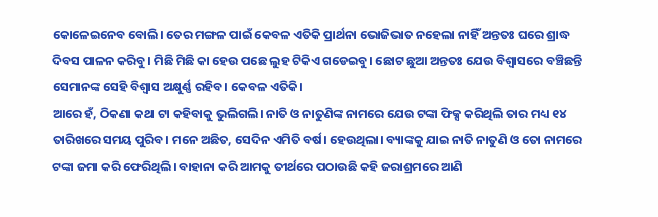କୋଳେଇନେବ ବୋଲି। ତେର ମଙ୍ଗଳ ପାଇଁ କେବଳ ଏତିକି ପ୍ରାର୍ଥନା ଭୋଜିଭାତ ନହେଲା ନାହିଁ ଅନ୍ତତଃ ଘରେ ଶ୍ରାଦ୍ଧ ଦିବସ ପାଳନ କରିବୁ। ମିଛି ମିଛି କା ହେଉ ପଛେ ଲୁହ ଟିକିଏ ଗଡେଇବୁ। ଛୋଟ ଛୁଆ ଅନ୍ତତଃ ଯେଉ ବିଶ୍ବାସରେ ବଞ୍ଚିଛନ୍ତି ସେମାନଙ୍କ ସେହି ବିଶ୍ବାସ ଅକ୍ଷୁର୍ଣ୍ଣ ରହିବ। କେବଳ ଏତିକି।
ଆରେ ହଁ, ଠିକଣା କଥା ଟା କହିବାକୁ ଭୁଲିଗଲି। ନାତି ଓ ନାତୁଣିଙ୍କ ନାମରେ ଯେଉ ଟଙ୍କା ଫିକ୍ସ କରିଥିଲି ତାର ମଧ୍ୟ ୧୪ ତାରିଖରେ ସମୟ ପୁରିବ। ମନେ ଅଛିତ, ସେଦିନ ଏମିତି ବର୍ଷ। ହେଉଥିଲା। ବ୍ୟାଙ୍କକୁ ଯାଇ ନାତି ନାତୁଣି ଓ ତୋ ନାମରେ ଟଙ୍କା ଜମା କରି ଫେରିଥିଲି। ବାହାନା କରି ଆମକୁ ତୀର୍ଥରେ ପଠାଉଛି କହି ଜରାଶ୍ରମରେ ଆଣି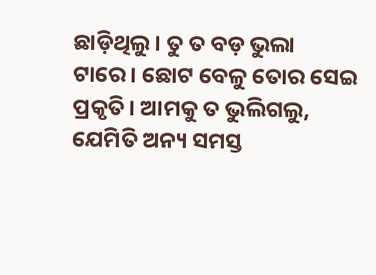ଛାଡ଼ିଥିଲୁ। ତୁ ତ ବଡ଼ ଭୁଲା ଟାରେ। ଛୋଟ ବେଳୁ ତୋର ସେଇ ପ୍ରକୃତି। ଆମକୁ ତ ଭୁଲିଗଲୁ, ଯେମିତି ଅନ୍ୟ ସମସ୍ତ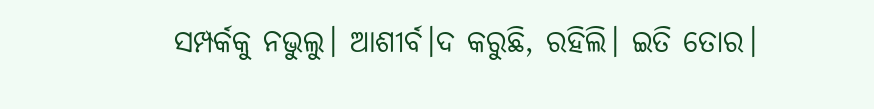ସମ୍ପର୍କକୁ ନଭୁଲୁ। ଆଶୀର୍ବ।ଦ କରୁଛି, ରହିଲି। ଇତି ତୋର।